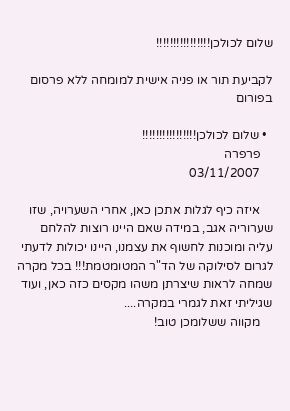שלום לכולכן!!!!!!!!!!!!!!!!

לקביעת תור או פניה אישית למומחה ללא פרסום בפורום

  • שלום לכולכן!!!!!!!!!!!!!!!!
    פרפרה
    03/11/2007

    איזה כיף לגלות אתכן כאן, אחרי השערויה, שזו שערוריה אגב, במידה שאם היינו רוצות להלחם עליה ומוכנות לחשוף את עצמנו, היינו יכולות לדעתי לגרום לסילוקה של הד"ר המטומטמת!!! בכל מקרה שמחה לראות שיצרתן משהו מקסים כזה כאן, ועוד שגיליתי זאת לגמרי במקרה....
    מקווה ששלומכן טוב!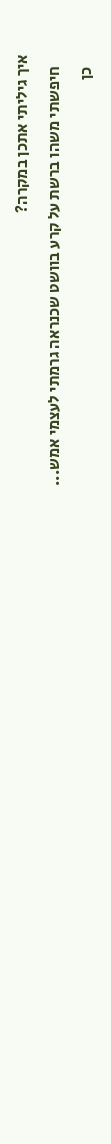איך גיליתי אתכן במקרה?
    חיפשתי משהו ברשת על קרע בוושט שכנראה גרמתי לעצמי אמש...
    כן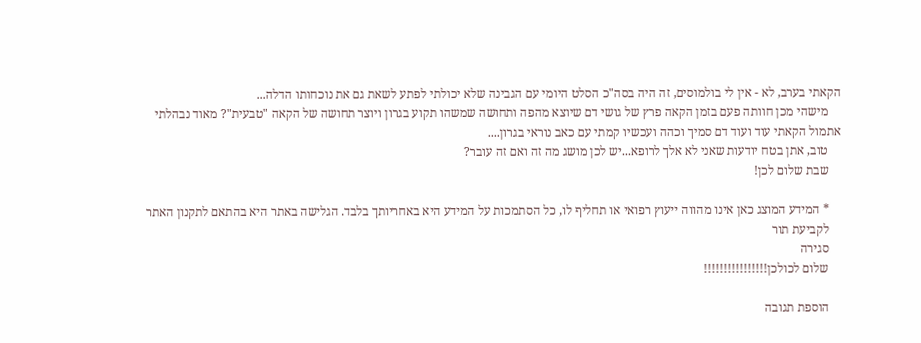הקאתי בערב, לא - אין לי בולמוסים, זה היה בסה"כ הסלט היומי עם הגבינה שלא יכולתי לפתע לשאת גם את נוכחותו הדלה...
    מישהי מכן חוותה פעם בזמן הקאה פרץ של גושי דם שיוצא מהפה ותחושה שמשהו תקוע בגרון ויוצר תחושה של הקאה "טבעית"? מאוד נבהלתי אתמול הקאתי עוד ועוד דם סמיך וכהה ועכשיו קמתי עם כאב נוראי בגרון....
    טוב, אתן בטח יודעות שאני לא אלך לרופא...יש לכן מושג מה זה ואם זה עובר?
    שבת שלום לכן!

    * המידע המוצג כאן אינו מהווה ייעוץ רפואי או תחליף לו, כל הסתמכות על המידע היא באחריותך בלבד. הגלישה באתר היא בהתאם לתקנון האתר
    לקביעת תור
    סגירה
    שלום לכולכן!!!!!!!!!!!!!!!!

    הוספת תגובה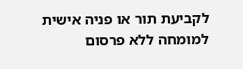לקביעת תור או פניה אישית למומחה ללא פרסום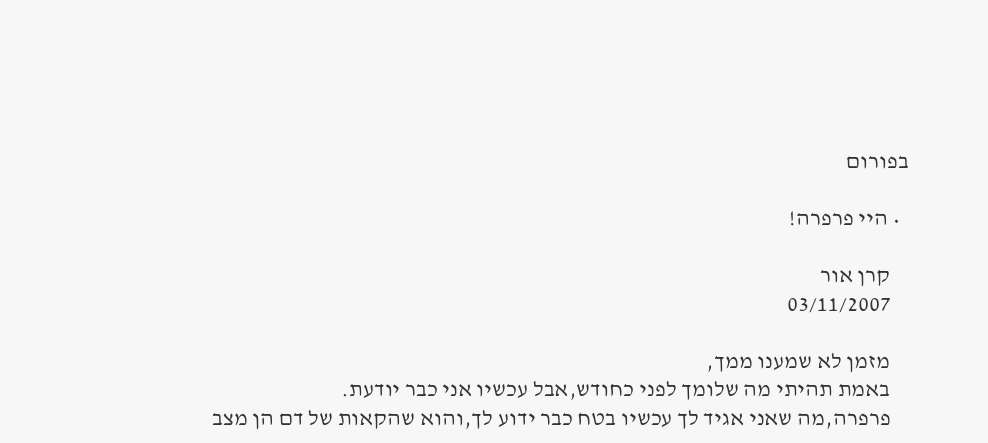בפורום

  • היי פרפרה!

    קרן אור
    03/11/2007

    מזמן לא שמענו ממך,
    באמת תהיתי מה שלומך לפני כחודש,אבל עכשיו אני כבר יודעת.
    פרפרה,מה שאני אגיד לך עכשיו בטח כבר ידוע לך,והוא שהקאות של דם הן מצב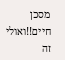מסכן חיים!!ואולי זה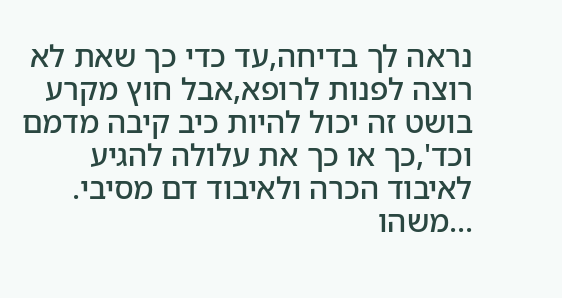נראה לך בדיחה,עד כדי כך שאת לא רוצה לפנות לרופא,אבל חוץ מקרע בושט זה יכול להיות כיב קיבה מדמם וכד',כך או כך את עלולה להגיע לאיבוד הכרה ולאיבוד דם מסיבי. ...משהו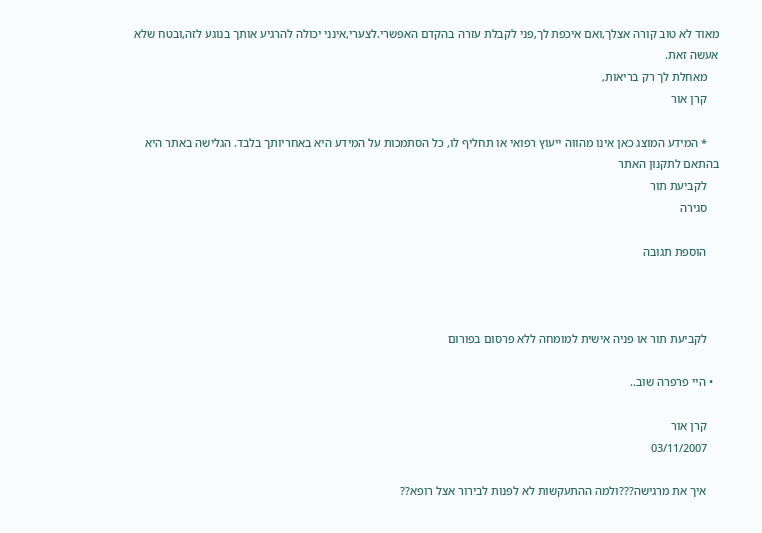מאוד לא טוב קורה אצלך,ואם איכפת לך,פני לקבלת עזרה בהקדם האפשרי.לצערי,אינני יכולה להרגיע אותך בנוגע לזה,ובטח שלא אעשה זאת.
    מאחלת לך רק בריאות,
    קרן אור

    * המידע המוצג כאן אינו מהווה ייעוץ רפואי או תחליף לו, כל הסתמכות על המידע היא באחריותך בלבד. הגלישה באתר היא בהתאם לתקנון האתר
    לקביעת תור
    סגירה

    הוספת תגובה



    לקביעת תור או פניה אישית למומחה ללא פרסום בפורום

  • היי פרפרה שוב..

    קרן אור
    03/11/2007

    איך את מרגישה???ולמה ההתעקשות לא לפנות לבירור אצל רופא??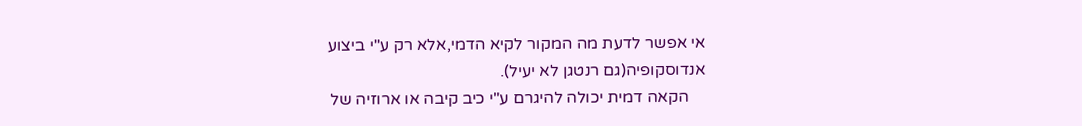אי אפשר לדעת מה המקור לקיא הדמי,אלא רק ע"י ביצוע אנדוסקופיה(גם רנטגן לא יעיל).
    הקאה דמית יכולה להיגרם ע"י כיב קיבה או ארוזיה של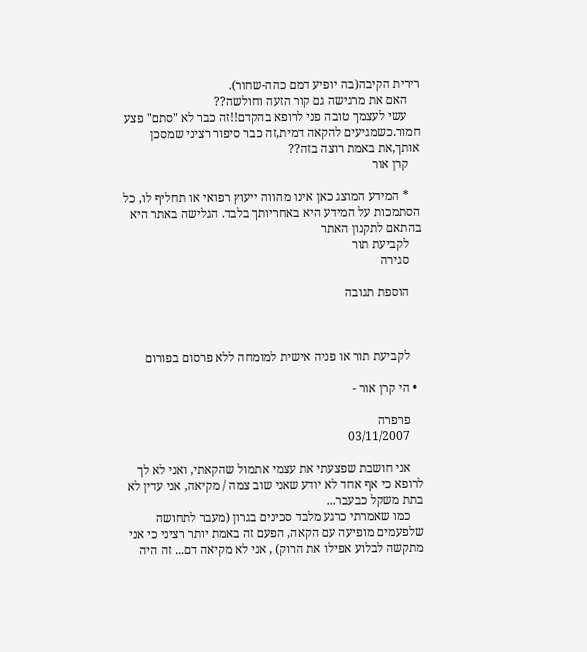רירית הקיבה(בה יופיע דמם כהה-שחור).
    האם את מרגישה גם קור הזעה וחולשה??
    עשי לעצמך טובה פני לרופא בהקדם!!זה כבר לא "סתם" פצע חמור.כשמגיעים להקאה דמית,זה כבר סיפור רציני שמסכן אותך,את באמת רוצה בזה??
    קרן אור

    * המידע המוצג כאן אינו מהווה ייעוץ רפואי או תחליף לו, כל הסתמכות על המידע היא באחריותך בלבד. הגלישה באתר היא בהתאם לתקנון האתר
    לקביעת תור
    סגירה

    הוספת תגובה



    לקביעת תור או פניה אישית למומחה ללא פרסום בפורום

  • הי קרן אור -

    פרפרה
    03/11/2007

    אני חושבת שפצעתי את עצמי אתמול שהקאתי, ואני לא לך לרופא כי אף אחד לא יודע שאני שוב צמה / מקיאה, אני עדין לא בתת משקל כבעבר...
    כמו שאמרתי כרגע מלבד סכינים בגרון (מעבר לתחושה שלפעמים מופיעה עם הקאה, הפעם זה באמת יותר רציני כי אני מתקשה לבלוע אפילו את הרוק) , אני לא מקיאה דם... זה היה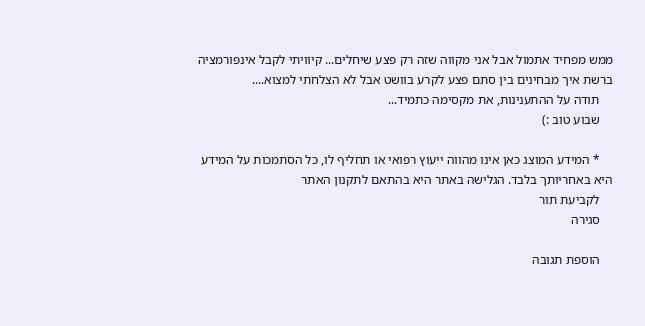ממש מפחיד אתמול אבל אני מקווה שזה רק פצע שיחלים... קיוויתי לקבל אינפורמציה ברשת איך מבחינים בין סתם פצע לקרע בוושט אבל לא הצלחתי למצוא....
    תודה על ההתענינות, את מקסימה כתמיד...
    שבוע טוב :)

    * המידע המוצג כאן אינו מהווה ייעוץ רפואי או תחליף לו, כל הסתמכות על המידע היא באחריותך בלבד. הגלישה באתר היא בהתאם לתקנון האתר
    לקביעת תור
    סגירה

    הוספת תגובה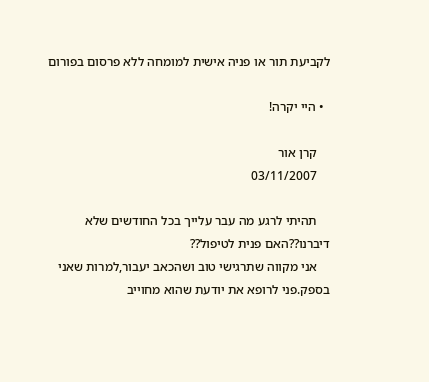לקביעת תור או פניה אישית למומחה ללא פרסום בפורום

  • היי יקרה!

    קרן אור
    03/11/2007

    תהיתי לרגע מה עבר עלייך בכל החודשים שלא דיברנו??האם פנית לטיפול??
    אני מקווה שתרגישי טוב ושהכאב יעבור,למרות שאני בספק.פני לרופא את יודעת שהוא מחוייב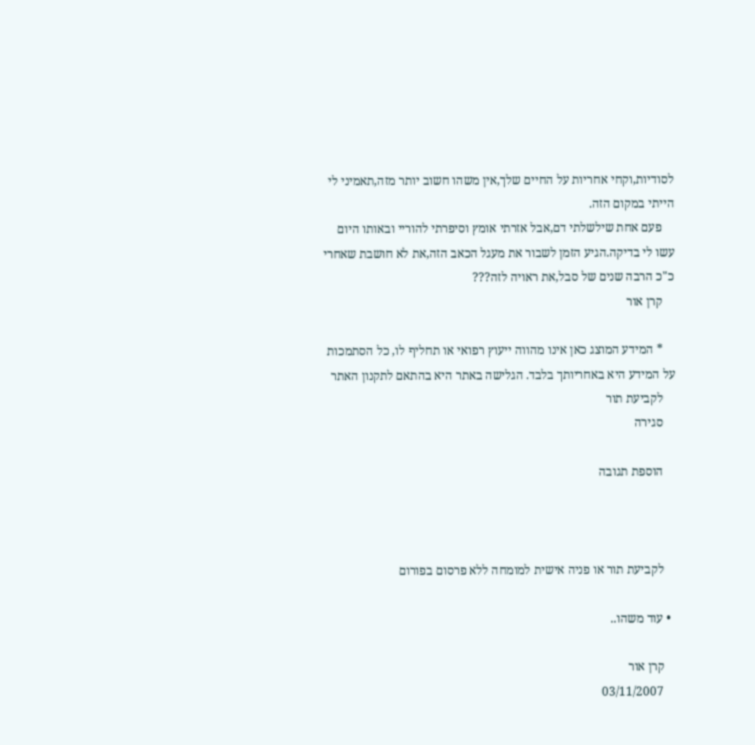לסודיות,וקחי אחריות על החיים שלך,אין משהו חשוב יותר מזה,תאמיני לי הייתי במקום הזה.
    פעם אחת שילשלתי דם,אבל אזרתי אומץ וסיפרתי להוריי ובאותו היום עשו לי בדיקה.הגיע הזמן לשבור את מעגל הכאב הזה,את לא חושבת שאחרי כ"כ הרבה שנים של סבל,את ראויה לזה???
    קרן אור

    * המידע המוצג כאן אינו מהווה ייעוץ רפואי או תחליף לו, כל הסתמכות על המידע היא באחריותך בלבד. הגלישה באתר היא בהתאם לתקנון האתר
    לקביעת תור
    סגירה

    הוספת תגובה



    לקביעת תור או פניה אישית למומחה ללא פרסום בפורום

  • עוד משהו..

    קרן אור
    03/11/2007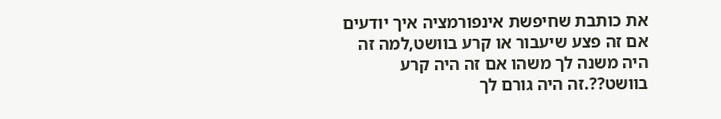את כותבת שחיפשת אינפורמציה איך יודעים אם זה פצע שיעבור או קרע בוושט,למה זה היה משנה לך משהו אם זה היה קרע בוושט??.זה היה גורם לך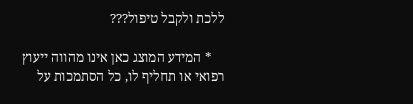ללכת ולקבל טיפול???

    * המידע המוצג כאן אינו מהווה ייעוץ רפואי או תחליף לו, כל הסתמכות על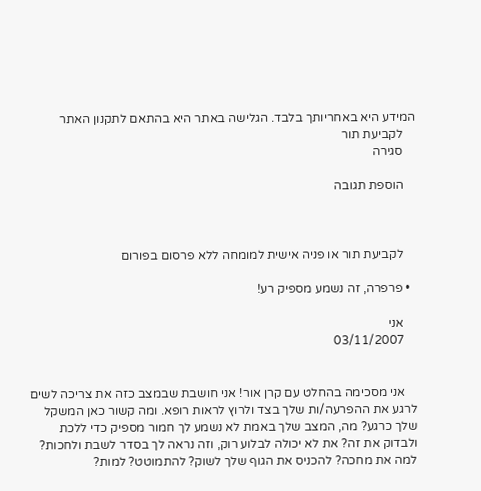המידע היא באחריותך בלבד. הגלישה באתר היא בהתאם לתקנון האתר
    לקביעת תור
    סגירה

    הוספת תגובה



    לקביעת תור או פניה אישית למומחה ללא פרסום בפורום

  • פרפרה, זה נשמע מספיק רע!

    אני
    03/11/2007


    אני מסכימה בהחלט עם קרן אור! אני חושבת שבמצב כזה את צריכה לשים לרגע את ההפרעה/ות שלך בצד ולרוץ לראות רופא. ומה קשור כאן המשקל שלך כרגע? מה, המצב שלך באמת לא נשמע לך חמור מספיק כדי ללכת ולבדוק את זה? את לא יכולה לבלוע רוק, וזה נראה לך בסדר לשבת ולחכות? למה את מחכה? להכניס את הגוף שלך לשוק? להתמוטט? למות?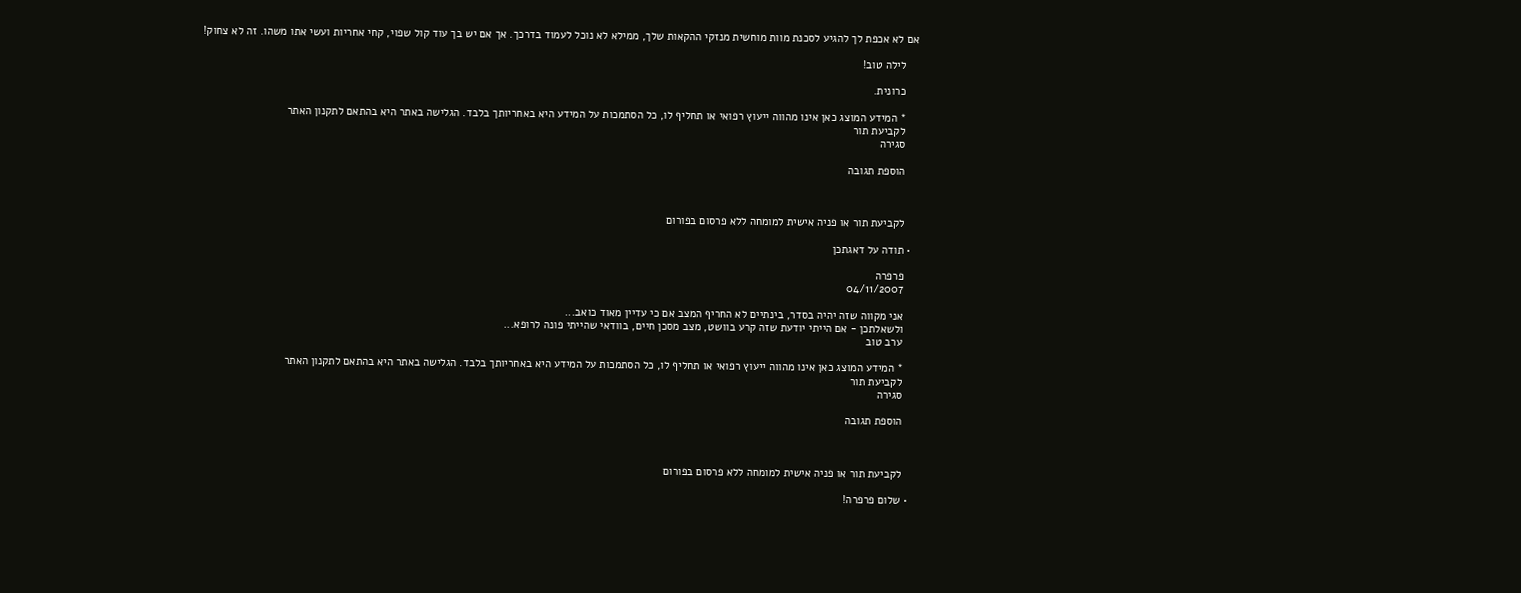אם לא אכפת לך להגיע לסכנת מוות מוחשית מנזקי ההקאות שלך, ממילא לא נוכל לעמוד בדרכך. אך אם יש בך עוד קול שפוי, קחי אחריות ועשי אתו משהו. זה לא צחוק!

    לילה טוב!

    כרונית.

    * המידע המוצג כאן אינו מהווה ייעוץ רפואי או תחליף לו, כל הסתמכות על המידע היא באחריותך בלבד. הגלישה באתר היא בהתאם לתקנון האתר
    לקביעת תור
    סגירה

    הוספת תגובה



    לקביעת תור או פניה אישית למומחה ללא פרסום בפורום

  • תודה על דאגתכן

    פרפרה
    04/11/2007

    אני מקווה שזה יהיה בסדר, בינתיים לא החריף המצב אם כי עדיין מאוד כואב...
    ולשאלתכן - אם הייתי יודעת שזה קרע בוושט, מצב מסכן חיים, בוודאי שהייתי פונה לרופא...
    ערב טוב

    * המידע המוצג כאן אינו מהווה ייעוץ רפואי או תחליף לו, כל הסתמכות על המידע היא באחריותך בלבד. הגלישה באתר היא בהתאם לתקנון האתר
    לקביעת תור
    סגירה

    הוספת תגובה



    לקביעת תור או פניה אישית למומחה ללא פרסום בפורום

  • שלום פרפרה!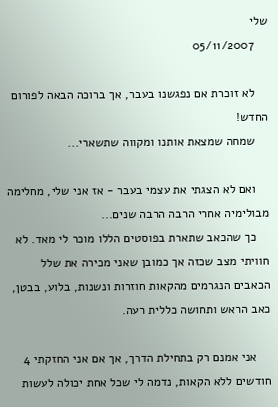שלי
    05/11/2007

    לא זוכרת אם נפגשנו בעבר, אך ברוכה הבאה לפורום החדש!
    שמחה שמצאת אותנו ומקווה שתשארי...

    ואם לא הצגתי את עצמי בעבר - אז אני שלי, מחלימה מבולימיה אחרי הרבה הרבה שנים...
    כך שהכאב שתארת בפוסטים הללו מוכר לי מאד. לא חוויתי מצב שכזה אך כמובן שאני מכירה את שלל הכאבים הנגרמים מהקאות חוזרות ונשנות, בלוע, בבטן, כאב הראש ותחושה כללית רעה.

    אני אמנם רק בתחילת הדרך, אך אם אני החזקתי 4 חודשים ללא הקאות, נדמה לי שכל אחת יכולה לעשות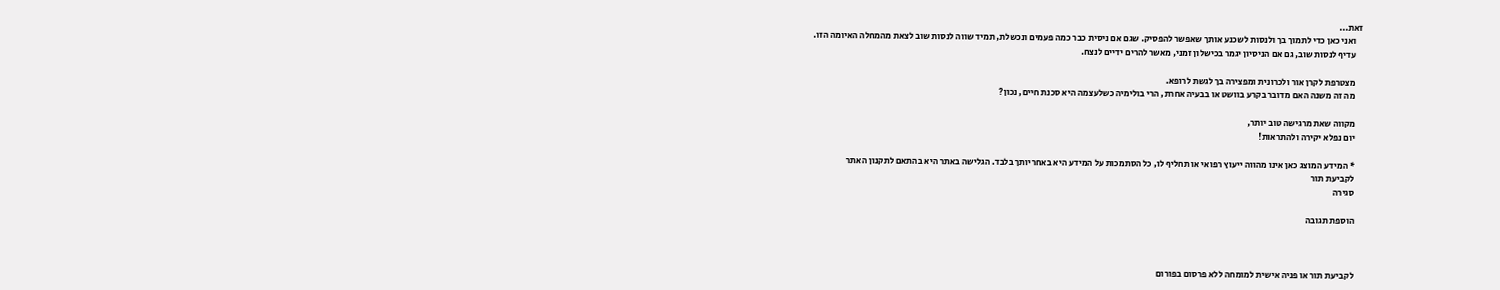זאת...
    ואני כאן כדי לתמוך בך ולנסות לשכנע אותך שאפשר להפסיק. שגם אם ניסית כבר כמה פעמים ונכשלת, תמיד שווה לנסות שוב לצאת מהמחלה האיומה הזו.
    עדיף לנסות שוב, גם אם הניסיון יגמר בכישלון זמני, מאשר להרים ידיים לנצח.

    מצטרפת לקרן אור ולכרונית ומפצירה בך לגשת לרופא.
    מה זה משנה האם מדובר בקרע בוושט או בבעיה אחרת, הרי בולימיה כשלעצמה היא סכנת חיים, נכון?

    מקווה שאת מרגישה טוב יותר,
    יום נפלא יקירה ולהתראות!

    * המידע המוצג כאן אינו מהווה ייעוץ רפואי או תחליף לו, כל הסתמכות על המידע היא באחריותך בלבד. הגלישה באתר היא בהתאם לתקנון האתר
    לקביעת תור
    סגירה

    הוספת תגובה



    לקביעת תור או פניה אישית למומחה ללא פרסום בפורום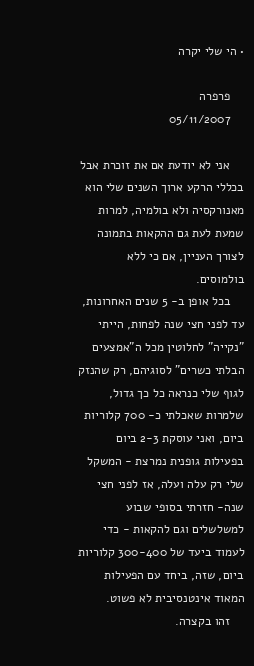• הי שלי יקרה

    פרפרה
    05/11/2007

    אני לא יודעת אם את זוכרת אבל בכללי הרקע ארוך השנים שלי הוא מאנורקסיה ולא בולמיה, למרות שמעת לעת גם ההקאות בתמונה לצורך העניין, אם כי ללא בולמוסים.
    בכל אופן ב- 5 שנים האחרונות, עד לפני חצי שנה לפחות, הייתי "נקייה" לחלוטין מכל ה"אמצעים הבלתי כשרים" לסוגיהם, רק שהנזק לגוף שלי כנראה כל כך גדול, שלמרות שאכלתי כ- 700 קלוריות ביום, ואני עוסקת 2-3 ביום בפעילות גופנית נמרצת - המשקל שלי רק עלה ועלה, אז לפני חצי שנה- חזרתי בסופי שבוע למשלשלים וגם להקאות - כדי לעמוד ביעד של 300-400 קלוריות ביום, שזה, ביחד עם הפעילות המאוד אינטנסיבית לא פשוט.
    זהו בקצרה.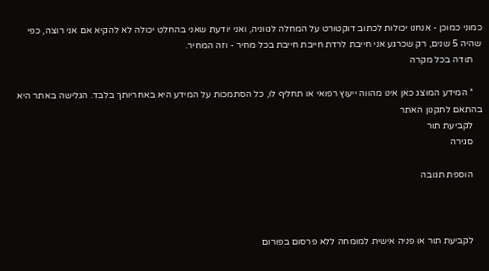כמוני כמוכן - אנחנו יכולות לכתוב דוקטורט על המחלה לגווניה, ואני יודעת שאני בהחלט יכולה לא להקיא אם אני רוצה, כפי שהיה 5 שנים, רק שכרגע אני חייבת לרדת חייבת חייבת בכל מחיר - וזה המחיר.
    תודה בכל מקרה

    * המידע המוצג כאן אינו מהווה ייעוץ רפואי או תחליף לו, כל הסתמכות על המידע היא באחריותך בלבד. הגלישה באתר היא בהתאם לתקנון האתר
    לקביעת תור
    סגירה

    הוספת תגובה



    לקביעת תור או פניה אישית למומחה ללא פרסום בפורום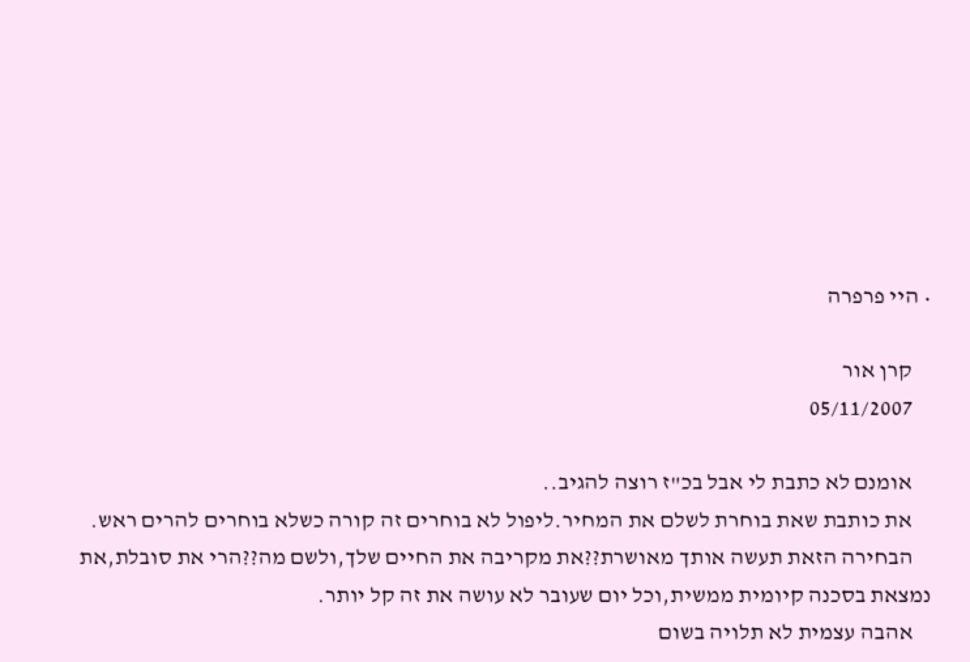• היי פרפרה

    קרן אור
    05/11/2007

    אומנם לא כתבת לי אבל בכ"ז רוצה להגיב..
    את כותבת שאת בוחרת לשלם את המחיר.ליפול לא בוחרים זה קורה כשלא בוחרים להרים ראש.
    הבחירה הזאת תעשה אותך מאושרת??את מקריבה את החיים שלך,ולשם מה??הרי את סובלת,את נמצאת בסכנה קיומית ממשית,וכל יום שעובר לא עושה את זה קל יותר.
    אהבה עצמית לא תלויה בשום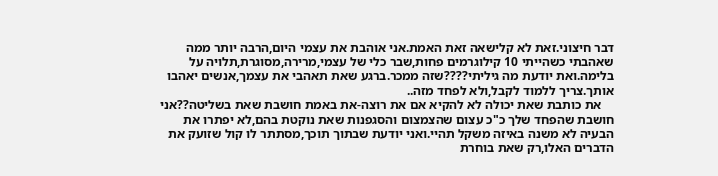דבר חיצוני.זאת לא קלישאה זאת האמת.אני אוהבת את עצמי היום,הרבה יותר ממה שאהבתי כשהייתי 10 קילוגרמים פחות,שבר כלי של עצמי,מרירה,מסוגרת,תלויה על בלימה.ואת יודעת מה גיליתי????שזה ממכר.ברגע שאת תאהבי את עצמך,אנשים יאהבו אותך.צריך ללמוד לקבל,ולא לפחד מזה..
    את כותבת שאת יכולה לא להקיא אם את רוצה-את באמת חושבת שאת בשליטה??אני חושבת שהפחד שלך כ"כ עצום שהצמצום והסגפנות שאת נוקטת בהם,לא יפתרו את הבעיה לא משנה באיזה משקל תהיי.ואני יודעת שבתוך תוכך,מסתתר לו קול שזועק את הדברים האלו,רק שאת בוחרת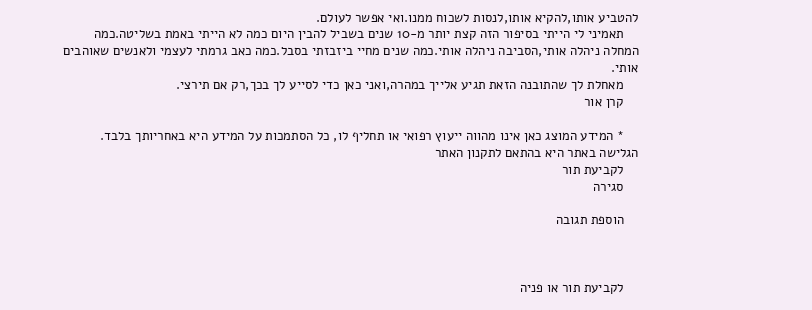להטביע אותו,להקיא אותו,לנסות לשכוח ממנו.ואי אפשר לעולם.
    תאמיני לי הייתי בסיפור הזה קצת יותר מ-10 שנים בשביל להבין היום כמה לא הייתי באמת בשליטה.כמה המחלה ניהלה אותי,הסביבה ניהלה אותי.כמה שנים מחיי ביזבזתי בסבל.כמה כאב גרמתי לעצמי ולאנשים שאוהבים אותי.
    מאחלת לך שהתובנה הזאת תגיע אלייך במהרה,ואני כאן כדי לסייע לך בכך,רק אם תירצי.
    קרן אור

    * המידע המוצג כאן אינו מהווה ייעוץ רפואי או תחליף לו, כל הסתמכות על המידע היא באחריותך בלבד. הגלישה באתר היא בהתאם לתקנון האתר
    לקביעת תור
    סגירה

    הוספת תגובה



    לקביעת תור או פניה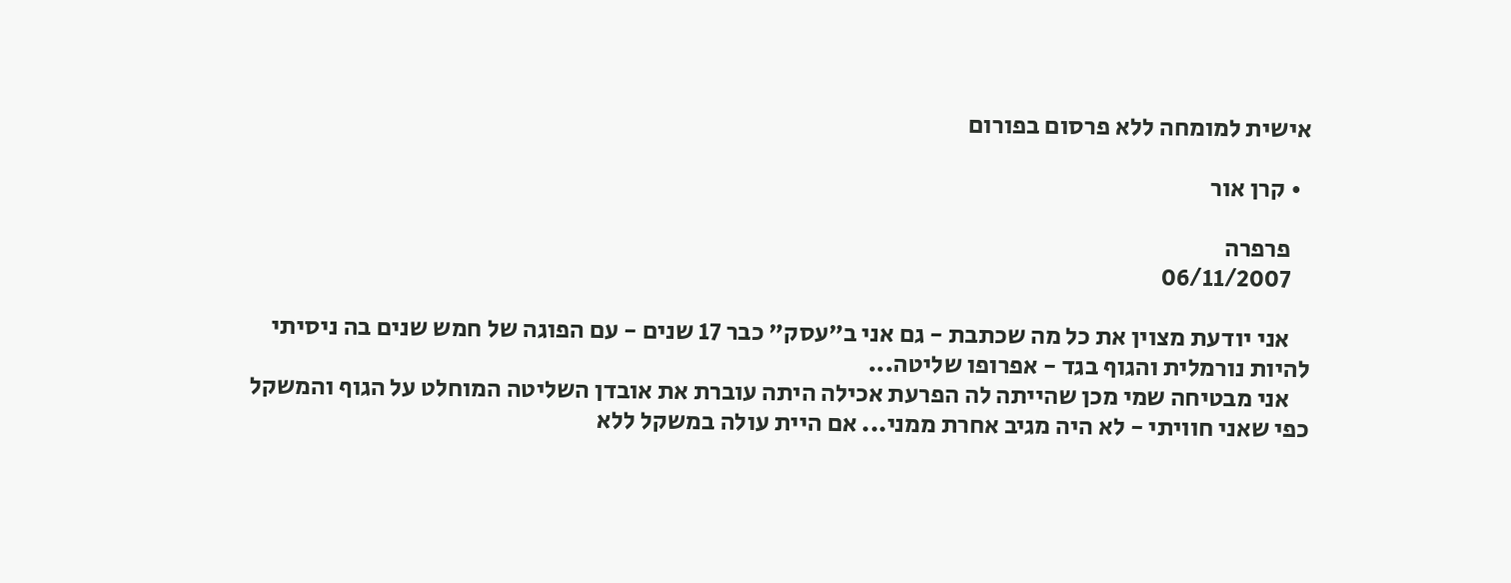אישית למומחה ללא פרסום בפורום

  • קרן אור

    פרפרה
    06/11/2007

    אני יודעת מצוין את כל מה שכתבת - גם אני ב"עסק" כבר 17 שנים - עם הפוגה של חמש שנים בה ניסיתי להיות נורמלית והגוף בגד - אפרופו שליטה...
    אני מבטיחה שמי מכן שהייתה לה הפרעת אכילה היתה עוברת את אובדן השליטה המוחלט על הגוף והמשקל כפי שאני חוויתי - לא היה מגיב אחרת ממני... אם היית עולה במשקל ללא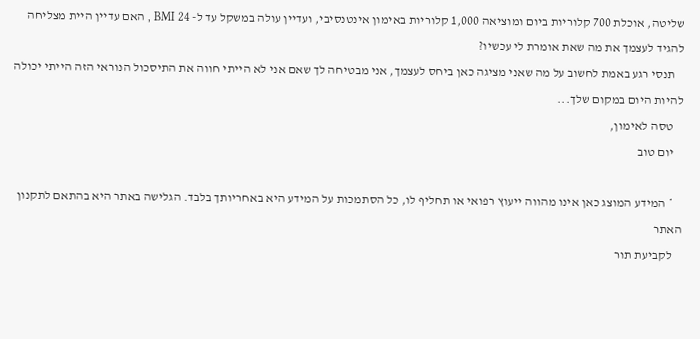שליטה, אוכלת 700 קלוריות ביום ומוציאה 1,000 קלוריות באימון אינטנסיבי, ועדיין עולה במשקל עד ל- BMI 24 , האם עדיין היית מצליחה להגיד לעצמך את מה שאת אומרת לי עכשיו?
    תנסי רגע באמת לחשוב על מה שאני מציגה כאן ביחס לעצמך, אני מבטיחה לך שאם אני לא הייתי חווה את התיסכול הנוראי הזה הייתי יכולה להיות היום במקום שלך...
    טסה לאימון,
    יום טוב

    * המידע המוצג כאן אינו מהווה ייעוץ רפואי או תחליף לו, כל הסתמכות על המידע היא באחריותך בלבד. הגלישה באתר היא בהתאם לתקנון האתר
    לקביעת תור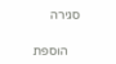סגירה

    הוספת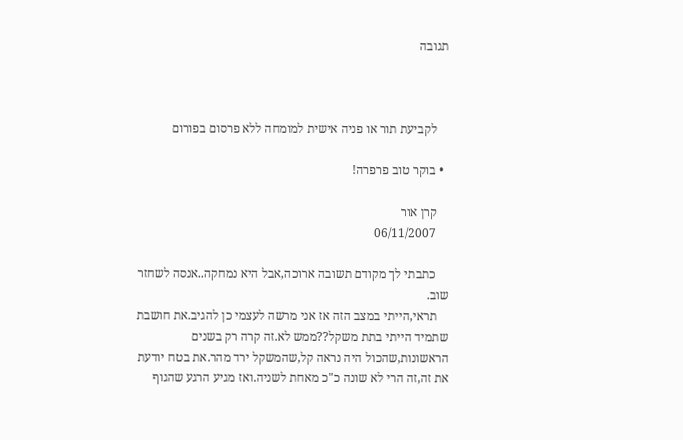תגובה



    לקביעת תור או פניה אישית למומחה ללא פרסום בפורום

  • בוקר טוב פרפרה!

    קרן אור
    06/11/2007

    כתבתי לך מקודם תשובה ארוכה,אבל היא נמחקה..אנסה לשחזר שוב.
    תראי,הייתי במצב הזה אז אני מרשה לעצמי כן להגיב.את חושבת שתמיד הייתי בתת משקל??ממש לא.זה קרה רק בשנים הראשונות,שהכול היה נראה קל,שהמשקל ירד מהר.את בטח יודעת את זה,זה הרי לא שונה כ"כ מאחת לשניה.ואז מגיע הרגע שהגוף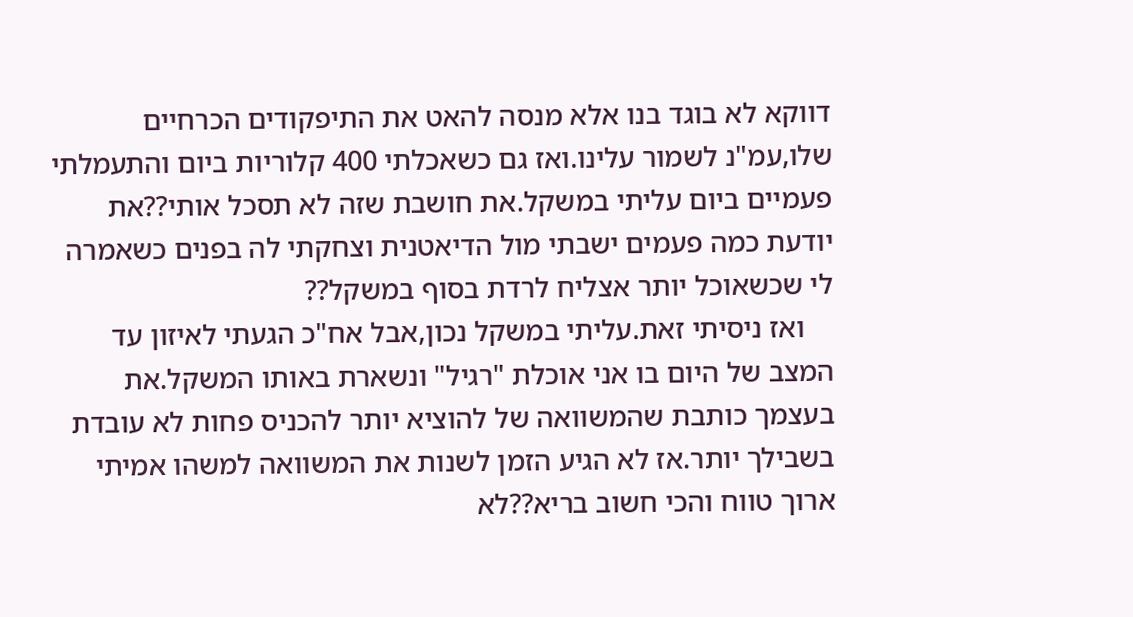דווקא לא בוגד בנו אלא מנסה להאט את התיפקודים הכרחיים שלו,עמ"נ לשמור עלינו.ואז גם כשאכלתי 400 קלוריות ביום והתעמלתי פעמיים ביום עליתי במשקל.את חושבת שזה לא תסכל אותי??את יודעת כמה פעמים ישבתי מול הדיאטנית וצחקתי לה בפנים כשאמרה לי שכשאוכל יותר אצליח לרדת בסוף במשקל??
    ואז ניסיתי זאת.עליתי במשקל נכון,אבל אח"כ הגעתי לאיזון עד המצב של היום בו אני אוכלת "רגיל" ונשארת באותו המשקל.את בעצמך כותבת שהמשוואה של להוציא יותר להכניס פחות לא עובדת בשבילך יותר.אז לא הגיע הזמן לשנות את המשוואה למשהו אמיתי ארוך טווח והכי חשוב בריא??לא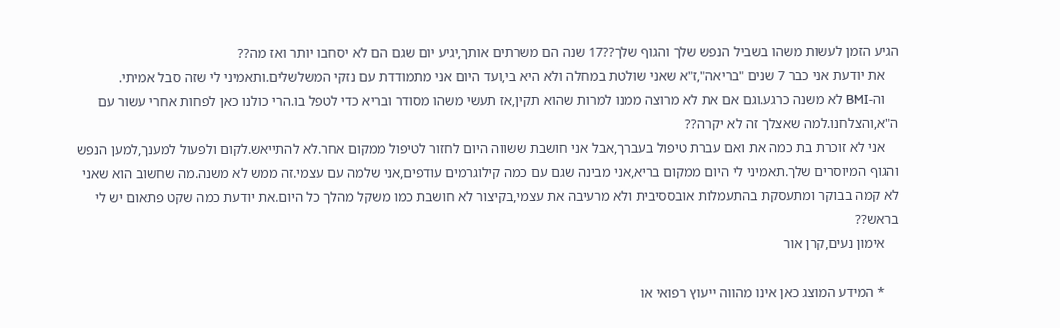הגיע הזמן לעשות משהו בשביל הנפש שלך והגוף שלך??17 שנה הם משרתים אותך,יגיע יום שגם הם לא יסחבו יותר ואז מה??
    את יודעת אני כבר 7 שנים "בריאה",ז"א שאני שולטת במחלה ולא היא בי,ועד היום אני מתמודדת עם נזקי המשלשלים.ותאמיני לי שזה סבל אמיתי.
    וה-BMI לא משנה כרגע.וגם אם את לא מרוצה ממנו למרות שהוא תקין,אז תעשי משהו מסודר ובריא כדי לטפל בו.הרי כולנו כאן לפחות אחרי עשור עם ה"א,והצלחנו.למה שאצלך זה לא יקרה??
    אני לא זוכרת בת כמה את ואם עברת טיפול בעברך,אבל אני חושבת ששווה היום לחזור לטיפול ממקום אחר.לא להתייאש.לקום ולפעול למענך,למען הנפש והגוף המיוסרים שלך.תאמיני לי היום ממקום בריא,אני מבינה שגם עם כמה קילוגרמים עודפים,אני שלמה עם עצמי.זה ממש לא משנה.מה שחשוב הוא שאני לא קמה בבוקר ומתעסקת בהתעמלות אובססיבית ולא מרעיבה את עצמי,בקיצור לא חושבת כמו משקל מהלך כל היום.את יודעת כמה שקט פתאום יש לי בראש??
    אימון נעים,קרן אור

    * המידע המוצג כאן אינו מהווה ייעוץ רפואי או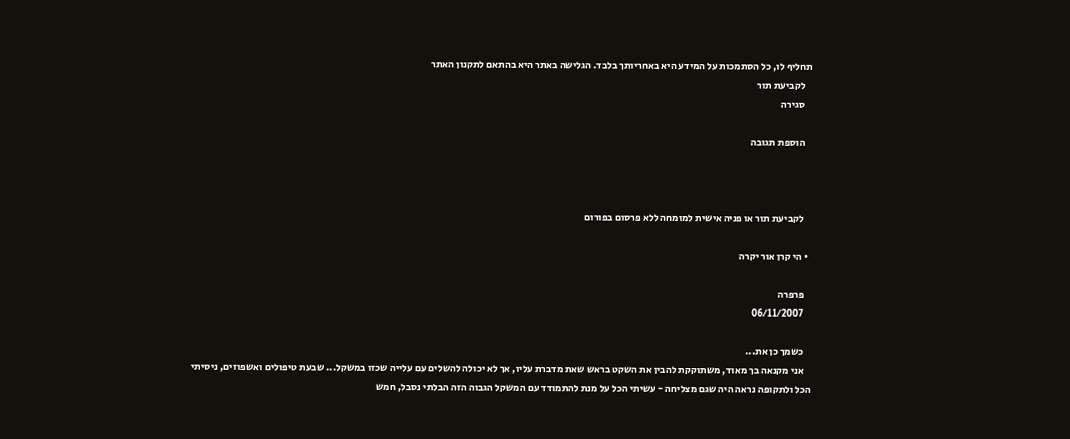תחליף לו, כל הסתמכות על המידע היא באחריותך בלבד. הגלישה באתר היא בהתאם לתקנון האתר
    לקביעת תור
    סגירה

    הוספת תגובה



    לקביעת תור או פניה אישית למומחה ללא פרסום בפורום

  • הי קרן אור יקרה

    פרפרה
    06/11/2007

    כשמך כן את...
    אני מקנאה בך מאוד, משתוקקת להבין את השקט בראש שאת מדברת עליו, אך לא יכולה להשלים עם עלייה שכזו במשקל... שבעת טיפולים ואשפוזים, ניסיתי הכל ולתקופה נראה היה שגם מצליחה - עשיתי הכל על מנת להתמודד עם המשקל הגבוה הזה הבלתי נסבל, חמש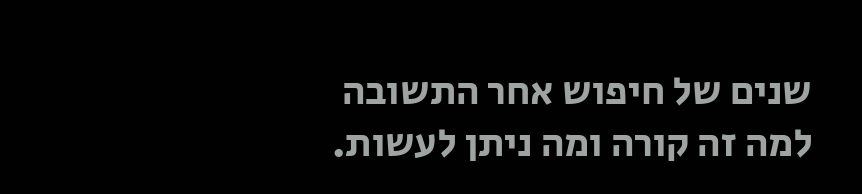שנים של חיפוש אחר התשובה למה זה קורה ומה ניתן לעשות.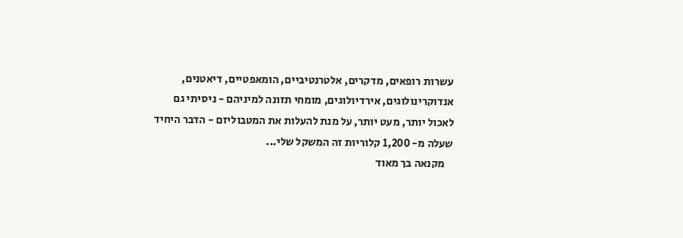עשרות רופאים, מדקרים, אלטרנטיביים, הומאפטיים, דיאטנים, אנדוקרינולוגים, אירדיולוגים, מומחי תזונה למיניהם - ניסיתי גם לאכול יותר, מעט יותר, על מנת להעלות את המטבוליזם - הדבר היחיד שעלה מ- 1,200 קלוריות זה המשקל שלי...
    מקנאה בך מאוד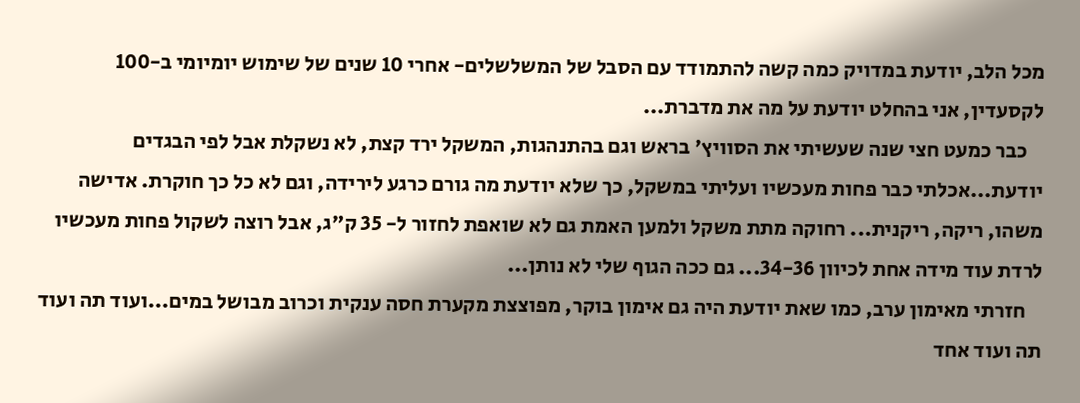מכל הלב, יודעת במדויק כמה קשה להתמודד עם הסבל של המשלשלים- אחרי 10 שנים של שימוש יומיומי ב-100 לקסעדין, אני בהחלט יודעת על מה את מדברת...
    כבר כמעט חצי שנה שעשיתי את הסוויץ' בראש וגם בהתנהגות, המשקל ירד קצת, לא נשקלת אבל לפי הבגדים יודעת...אכלתי כבר פחות מעכשיו ועליתי במשקל, כך שלא יודעת מה גורם כרגע לירידה, וגם לא כל כך חוקרת. אדישה משהו, ריקה, ריקנית... רחוקה מתת משקל ולמען האמת גם לא שואפת לחזור ל- 35 ק"ג, אבל רוצה לשקול פחות מעכשיו לרדת עוד מידה אחת לכיוון 34-36... גם ככה הגוף שלי לא נותן...
    חזרתי מאימון ערב, כמו שאת יודעת היה גם אימון בוקר, מפוצצת מקערת חסה ענקית וכרוב מבושל במים...ועוד תה ועוד תה ועוד אחד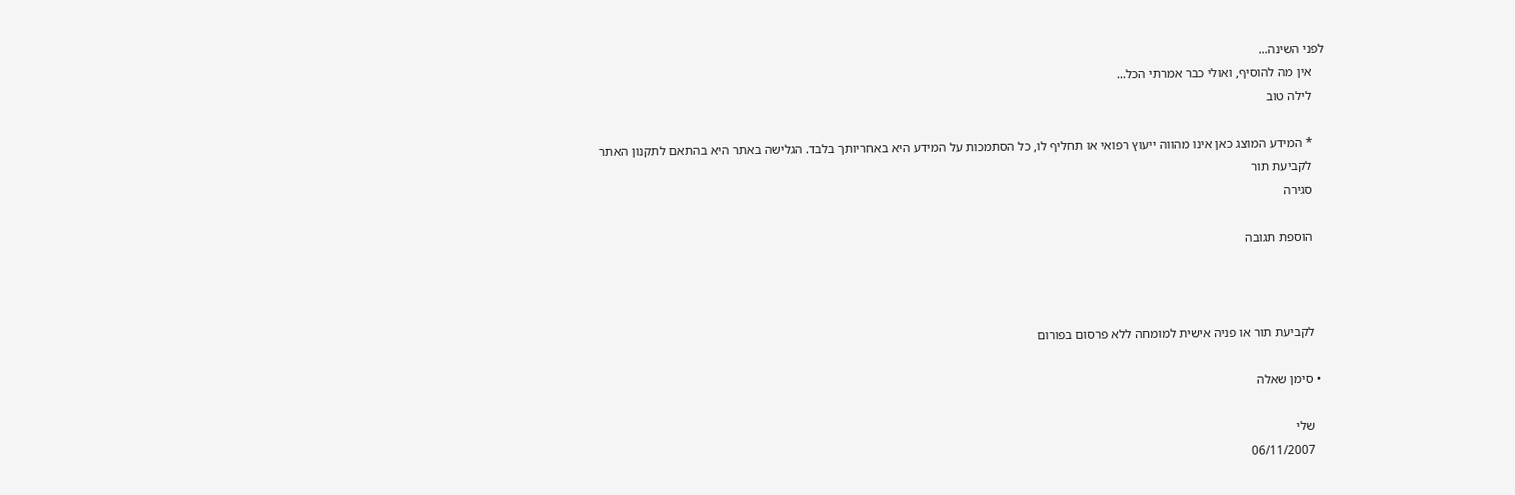לפני השינה...
    אין מה להוסיף, ואולי כבר אמרתי הכל...
    לילה טוב

    * המידע המוצג כאן אינו מהווה ייעוץ רפואי או תחליף לו, כל הסתמכות על המידע היא באחריותך בלבד. הגלישה באתר היא בהתאם לתקנון האתר
    לקביעת תור
    סגירה

    הוספת תגובה



    לקביעת תור או פניה אישית למומחה ללא פרסום בפורום

  • סימן שאלה

    שלי
    06/11/2007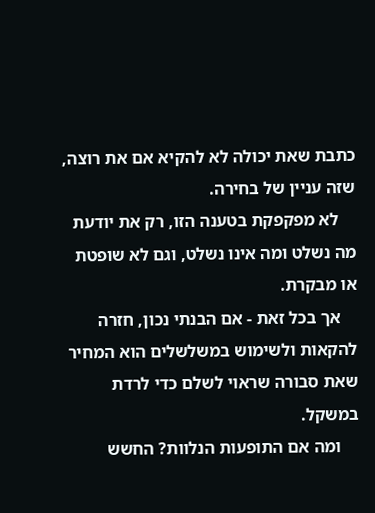כתבת שאת יכולה לא להקיא אם את רוצה, שזה עניין של בחירה.
    לא מפקפקת בטענה הזו, רק את יודעת מה נשלט ומה אינו נשלט, וגם לא שופטת או מבקרת.
    אך בכל זאת - אם הבנתי נכון, חזרה להקאות ולשימוש במשלשלים הוא המחיר שאת סבורה שראוי לשלם כדי לרדת במשקל.
    ומה אם התופעות הנלוות? החשש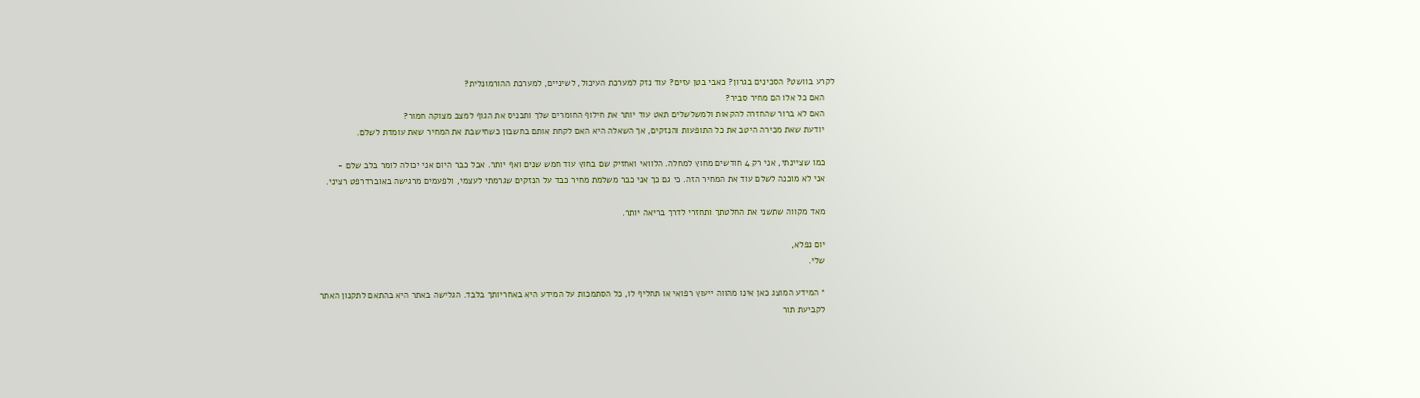לקרע בוושט? הסכינים בגרון? כאבי בטן עזים? עוד נזק למערכת העיכול, לשיניים, למערכת ההורמונלית?
    האם כל אלו הם מחיר סביר?
    האם לא ברור שהחזרה להקאות ולמשלשלים תאט עוד יותר את חילוף החומרים שלך ותכניס את הגוף למצב מצוקה חמור?
    יודעת שאת מכירה היטב את כל התופעות והנזקים, אך השאלה היא האם לקחת אותם בחשבון כשחישבת את המחיר שאת עומדת לשלם.

    כמו שציינתי, אני רק 4 חודשים מחוץ למחלה. הלוואי ואחזיק שם בחוץ עוד חמש שנים ואף יותר. אבל כבר היום אני יכולה לומר בלב שלם -
    אני לא מוכנה לשלם עוד את המחיר הזה. כי גם כך אני כבר משלמת מחיר כבד על הנזקים שגרמתי לעצמי, ולפעמים מרגישה באוברדרפט רציני.

    מאד מקווה שתשני את החלטתך ותחזרי לדרך בריאה יותר.

    יום נפלא,
    שלי.

    * המידע המוצג כאן אינו מהווה ייעוץ רפואי או תחליף לו, כל הסתמכות על המידע היא באחריותך בלבד. הגלישה באתר היא בהתאם לתקנון האתר
    לקביעת תור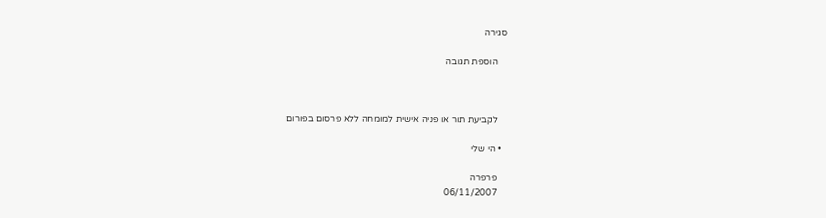סגירה

    הוספת תגובה



    לקביעת תור או פניה אישית למומחה ללא פרסום בפורום

  • הי שלי

    פרפרה
    06/11/2007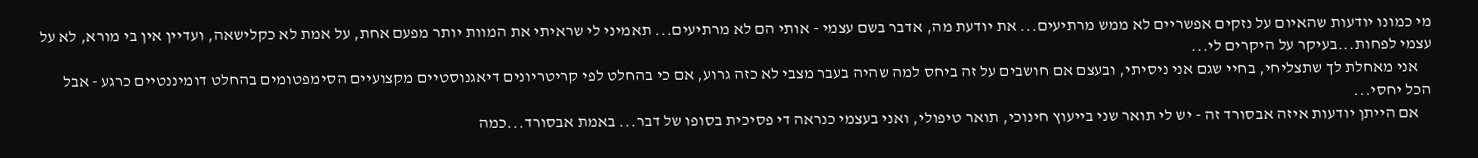מי כמונו יודעות שהאיום על נזקים אפשריים לא ממש מרתיעים... את יודעת מה, אדבר בשם עצמי - אותי הם לא מרתיעים... תאמיני לי שראיתי את המוות יותר מפעם אחת, על אמת לא כקלישאה, ועדיין אין בי מורא, לא על עצמי לפחות...בעיקר על היקרים לי...
    אני מאחלת לך שתצליחי, בחיי שגם אני ניסיתי, ובעצם אם חושבים על זה ביחס למה שהיה בעבר מצבי לא כזה גרוע, אם כי בהחלט לפי קריטריונים דיאגנוסטיים מקצועיים הסימפטומים בהחלט דומיננטיים כרגע - אבל הכל יחסי...
    אם הייתן יודעות איזה אבסורד זה - יש לי תואר שני בייעוץ חינוכי, תואר טיפולי, ואני בעצמי כנראה די פסיכית בסופו של דבר... באמת אבסורד...כמה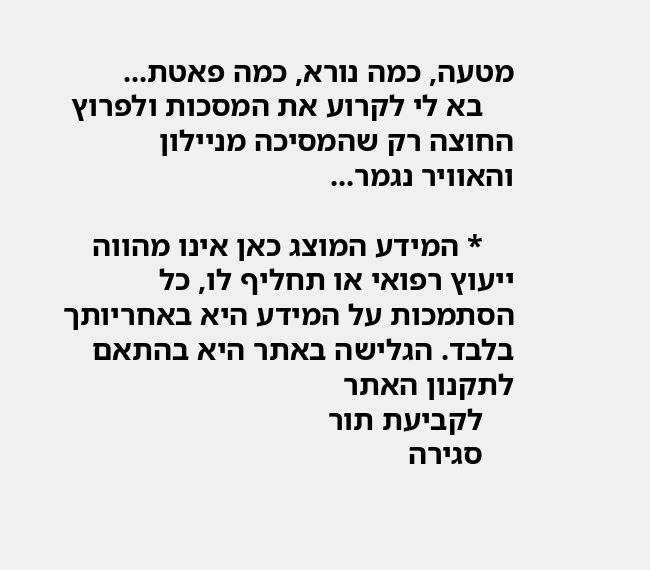מטעה, כמה נורא, כמה פאטת...
    בא לי לקרוע את המסכות ולפרוץ החוצה רק שהמסיכה מניילון והאוויר נגמר...

    * המידע המוצג כאן אינו מהווה ייעוץ רפואי או תחליף לו, כל הסתמכות על המידע היא באחריותך בלבד. הגלישה באתר היא בהתאם לתקנון האתר
    לקביעת תור
    סגירה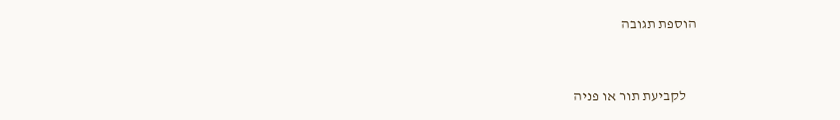הוספת תגובה



    לקביעת תור או פניה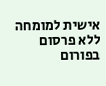אישית למומחה ללא פרסום בפורום